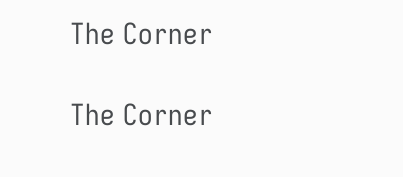The Corner

The Corner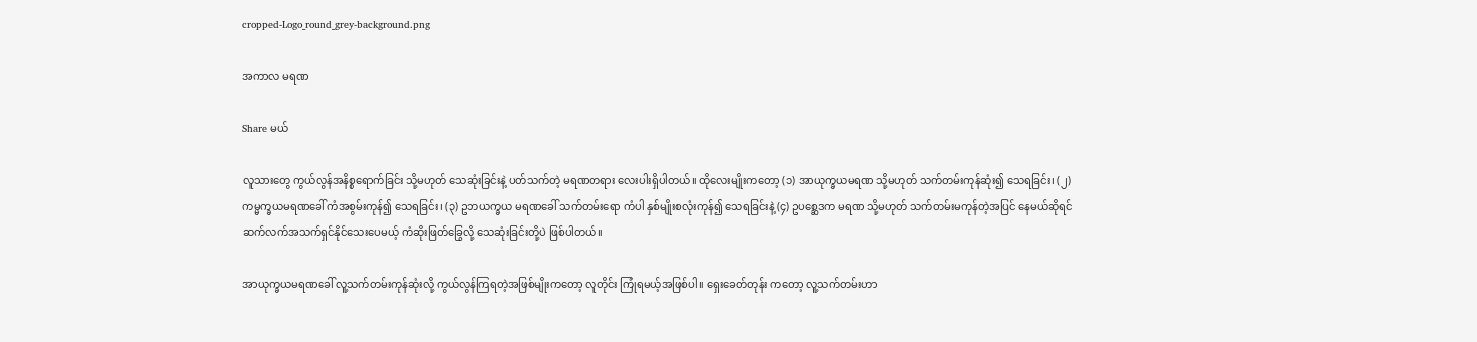cropped-Logo_round_grey-background.png

အကာလ မရဏ

Share မယ်

လူသားတွေ ကွယ်လွန်အနိစ္စရောက်ခြင်း သို့မဟုတ် သေဆုံးခြင်းနဲ့ ပတ်သက်တဲ့ မရဏတရား လေးပါးရှိပါတယ်။ ထိုလေးမျိုးကတော့ (၁) အာယုက္ခယမရဏ သို့မဟုတ် သက်တမ်းကုန်ဆုံး၍ သေရခြင်း၊ (၂) ကမ္မက္ခယမရဏခေါ် ကံအစွမ်းကုန်၍ သေရခြင်း၊ (၃) ဥဘယက္ခယ မရဏခေါ် သက်တမ်းရော ကံပါ နှစ်မျိုးစလုံးကုန်၍ သေရခြင်းနဲ့ (၄) ဥပ‌စ္ဆေဒက မရဏ သို့မဟုတ် သက်တမ်းမကုန်တဲ့အပြင် နေမယ်ဆိုရင် ဆက်လက်အသက်ရှင်နိုင်သေးပေမယ့် ကံဆိုးဖြတ်ခြွေလို့ သေဆုံးခြင်းတို့ပဲ ဖြစ်ပါတယ်။

အာယုက္ခယမရဏခေါ် လူ့သက်တမ်းကုန်ဆုံးလို့ ကွယ်လွန်ကြရတဲ့အဖြစ်မျိုးကတော့ လူတိုင်း ကြုံရမယ့်အဖြစ်ပါ။ ရှေးခေတ်တုန်း ကတော့ လူ့သက်တမ်းဟာ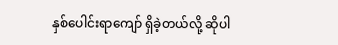နှစ်ပေါင်းရာကျော် ရှိခဲ့တယ်လို့ ဆိုပါ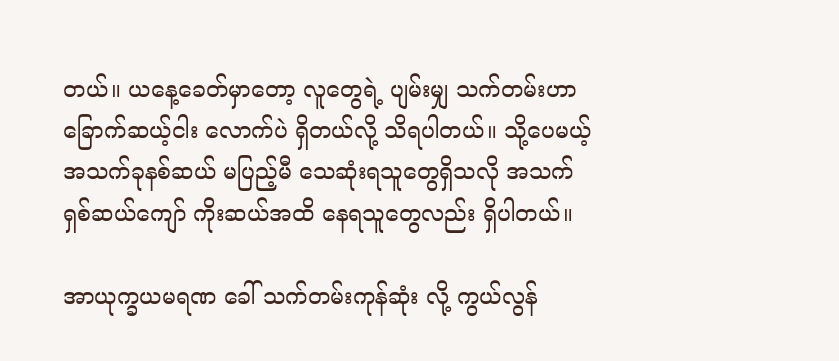တယ်။ ယနေ့ခေတ်မှာတော့ လူတွေရဲ့ ပျမ်းမျှ သက်တမ်းဟာ ခြောက်ဆယ့်ငါး လောက်ပဲ ရှိတယ်လို့ သိရပါတယ်။ သို့ပေမယ့် အသက်ခုနစ်ဆယ် မပြည့်မီ သေဆုံးရသူတွေရှိသလို အသက် ရှစ်ဆယ်ကျော် ကိုးဆယ်အထိ နေရသူတွေလည်း ရှိပါတယ်။

အာယုက္ခယမရဏ ခေါ် သက်တမ်းကုန်ဆုံး လို့ ကွယ်လွန်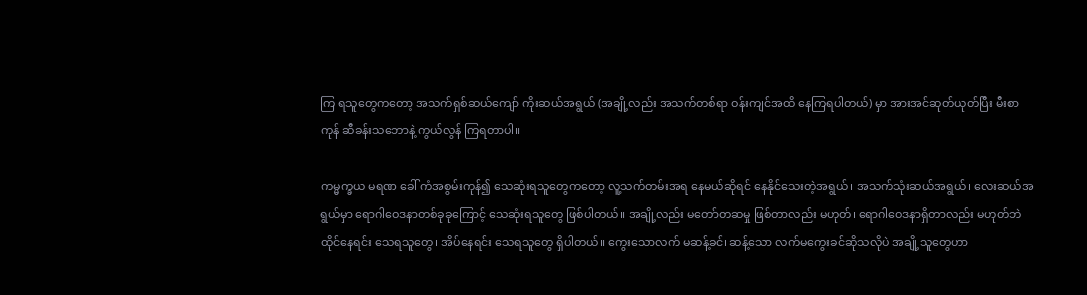ကြ ရသူတွေကတော့ အသက်ရှစ်ဆယ်ကျော် ကိုးဆယ်အရွယ် (အချို့လည်း အသက်တစ်ရာ ဝန်းကျင်အထိ နေကြရပါတယ်) မှာ အားအင်ဆုတ်ယုတ်ပြီး မီးစာကုန် ဆီခန်းသဘောနဲ့ ကွယ်လွန် ကြရတာပါ။

ကမ္မက္ခယ မရဏ ခေါ် ကံအစွမ်းကုန်၍ သေဆုံးရသူတွေကတော့ လူ့သက်တမ်းအရ နေမယ်ဆိုရင် နေနိုင်သေးတဲ့အရွယ်၊ အသက်သုံးဆယ်အရွယ်၊ လေးဆယ်အရွယ်မှာ ရောဂါဝေဒနာတစ်ခုခုကြောင့် သေဆုံးရသူတွေ ဖြစ်ပါတယ်။ အချို့လည်း မတော်တဆမှု ဖြစ်တာလည်း မဟုတ်၊ ရောဂါဝေဒနာရှိတာလည်း မဟုတ်ဘဲ ထိုင်နေရင်း သေရသူတွေ၊ အိပ်နေရင်း သေရသူတွေ ရှိပါတယ်။ ကွေးသောလက် မဆန့်ခင်၊ ဆန့်သော လက်မကွေးခင်ဆိုသလိုပဲ အချို့သူတွေဟာ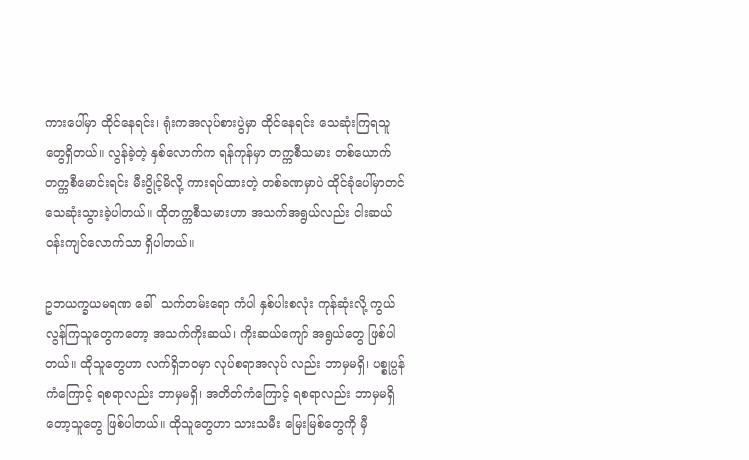ကားပေါ်မှာ ထိုင်နေရင်း၊ ရုံးကအလုပ်စားပွဲမှာ ထိုင်နေရင်း သေဆုံးကြရသူတွေရှိတယ်။ လွန်ခဲ့တဲ့ နှစ်လောက်က ရန်ကုန်မှာ တက္ကစီသမား တစ်ယောက် တက္ကစီမောင်းရင်း မီးပွိုင့်မိလို့ ကားရပ်ထားတဲ့ တစ်ခဏမှာပဲ ထိုင်ခုံပေါ်မှာတင် သေဆုံးသွားခဲ့ပါတယ်။ ထိုတက္ကစီသမားဟာ အသက်အရွယ်လည်း ငါးဆယ်ဝန်းကျင်လောက်သာ ရှိပါတယ်။

ဥဘယက္ခယမရဏ ခေါ်  သက်တမ်းရော ကံပါ နှစ်ပါးစလုံး ကုန်ဆုံးလို့ ကွယ်လွန်ကြသူတွေကတော့ အသက်ကိုးဆယ်၊ ကိုးဆယ်ကျော် အရွယ်တွေ ဖြစ်ပါတယ်။ ထိုသူတွေဟာ လက်ရှိဘဝမှာ လုပ်စရာအလုပ် လည်း ဘာမှမရှိ၊ ပစ္စုပ္ပန်ကံကြောင့် ရစရာလည်း ဘာမှမရှိ၊ အတိတ်ကံကြောင့် ရစရာလည်း ဘာမှမရှိတော့သူတွေ ဖြစ်ပါတယ်။ ထိုသူတွေဟာ သားသမီး မြေးမြစ်တွေကို မှီ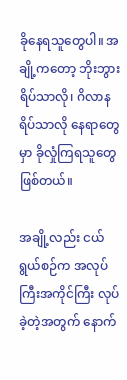ခိုနေရသူတွေပါ။ အချို့ကတော့ ဘိုးဘွားရိပ်သာလို၊ ဂိလာနရိပ်သာလို နေရာတွေမှာ ခိုလှုံကြရသူတွေဖြစ်တယ်။

အချို့လည်း ငယ်ရွယ်စဉ်က အလုပ်ကြီးအကိုင်ကြီး လုပ်ခဲ့တဲ့အတွက် နောက်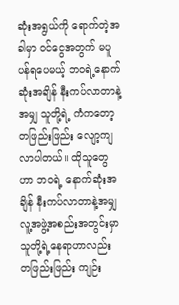ဆုံးအရွယ်ကို ရောက်တဲ့အခါမှာ ဝင်ငွေအတွက် မပူပန်ရပေမယ့် ဘဝရဲ့နောက်ဆုံးအချိန် နီးကပ်လာတာနဲ့အမျှ သူတို့ရဲ့ ကံကတော့ တဖြည်းဖြည်း လျော့ကျလာပါတယ်။ ထိုသူတွေဟာ ဘဝရဲ့ နောက်ဆုံးအချိန် နီးကပ်လာတာနဲ့အမျှ လူ့အဖွဲ့အစည်းအတွင်းမှာ သူတို့ရဲ့နေရာဟာလည်း တဖြည်းဖြည်း ကျဉ်း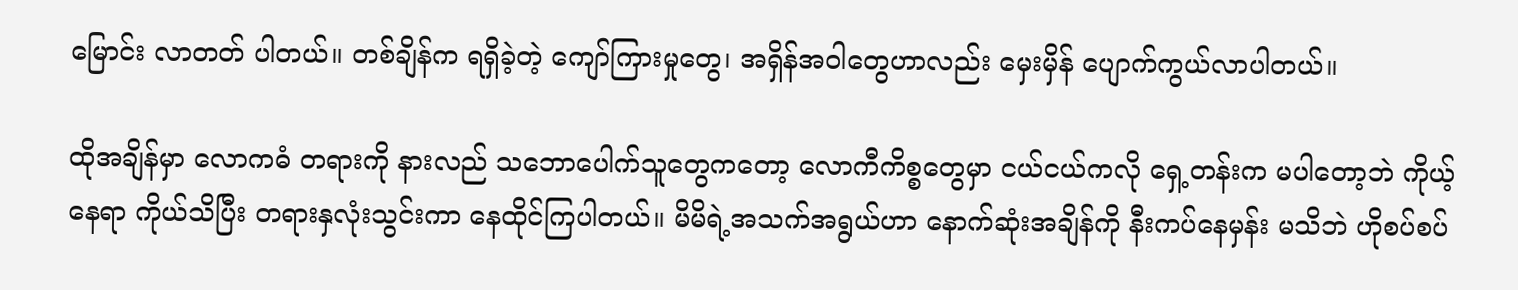မြောင်း လာတတ် ပါတယ်။ တစ်ချိန်က ရရှိခဲ့တဲ့ ကျော်ကြားမှုတွေ၊ အရှိန်အဝါတွေဟာလည်း မှေးမှိန် ပျောက်ကွယ်လာပါတယ်။

ထိုအချိန်မှာ လောကဓံ တရားကို နားလည် သဘောပေါက်သူတွေကတော့ လောကီကိစ္စတွေမှာ ငယ်ငယ်ကလို ရှေ့တန်းက မပါတော့ဘဲ ကိုယ့်နေရာ ကိုယ်သိပြီး တရားနှလုံးသွင်းကာ နေထိုင်ကြပါတယ်။ မိမိရဲ့အသက်အရွယ်ဟာ နောက်ဆုံးအချိန်ကို နီးကပ်နေမှန်း မသိဘဲ ဟိုစပ်စပ်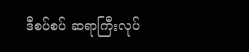ဒီစပ်စပ် ဆရာကြီးလုပ်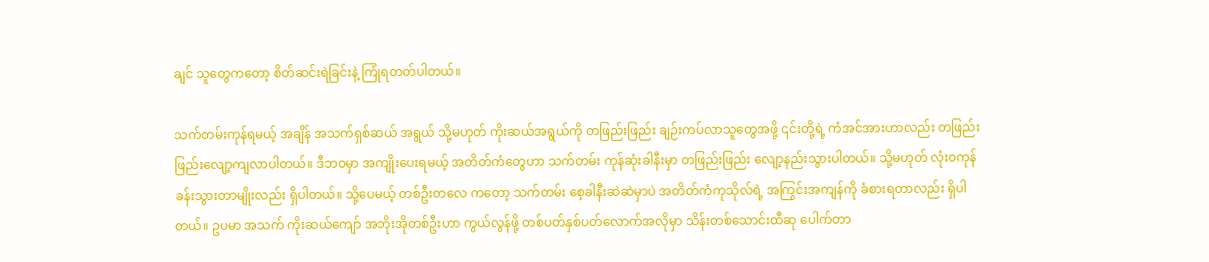ချင် သူတွေကတော့ စိတ်ဆင်းရဲခြင်းနဲ့ ကြုံရတတ်ပါတယ်။

သက်တမ်းကုန်ရမယ့် အချိန် အသက်ရှစ်ဆယ် အရွယ် သို့မဟုတ် ကိုးဆယ်အရွယ်ကို တဖြည်းဖြည်း ချဉ်းကပ်လာသူတွေအဖို့ ၎င်းတို့ရဲ့ ကံအင်အားဟာလည်း တဖြည်းဖြည်းလျော့ကျလာပါတယ်။ ဒီဘ၀မှာ အကျိုးပေးရမယ့် အတိတ်ကံတွေဟာ သက်တမ်း ကုန်ဆုံးခါနီးမှာ တဖြည်းဖြည်း လျော့နည်းသွားပါတယ်။ သို့မဟုတ် လုံး၀ကုန်ခန်းသွားတာမျိုးလည်း ရှိပါတယ်။ သို့ပေမယ့် တစ်ဦးတလေ ကတော့ သက်တမ်း စေ့ခါနီးဆဲဆဲမှာပဲ အတိတ်ကံကုသိုလ်ရဲ့ အကြွင်းအကျန်ကို ခံစားရတာလည်း ရှိပါတယ်။ ဥပမာ အသက် ကိုးဆယ်ကျော် အဘိုးအိုတစ်ဦးဟာ ကွယ်လွန်ဖို့ တစ်ပတ်နှစ်ပတ်လောက်အလိုမှာ သိန်းတစ်သောင်းထီဆု ပေါက်တာ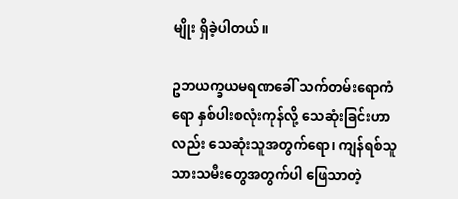မျိုး ရှိခဲ့ပါတယ်။

ဥဘယက္ခယမရဏခေါ် သက်တမ်းရောကံရော နှစ်ပါးစလုံးကုန်လို့ သေဆုံးခြင်းဟာလည်း သေဆုံးသူအတွက်ရော၊ ကျန်ရစ်သူ သားသမီးတွေအတွက်ပါ ဖြေသာတဲ့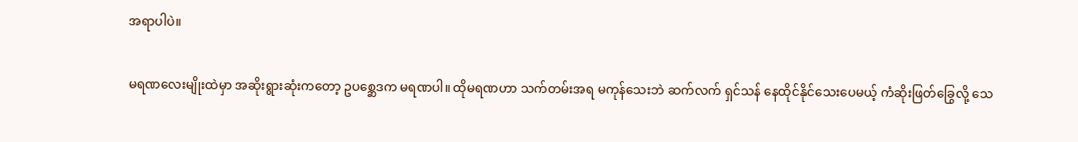အရာပါပဲ။

မရဏလေးမျိုးထဲမှာ အဆိုးရွားဆုံးကတော့ ဥပ‌စ္ဆေဒက မရဏပါ။ ထိုမရဏဟာ သက်တမ်းအရ မကုန်သေးဘဲ ဆက်လက် ရှင်သန် နေထိုင်နိုင်သေးပေမယ့် ကံဆိုးဖြတ်ခြွေလို့ သေ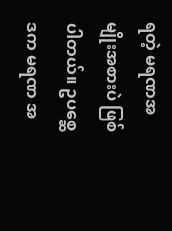ရတဲ့ မရဏအမျိုးအစားပဲ ဖြစ်ပါတယ်။ ဥပ‌စ္ဆေဒက မရဏ အ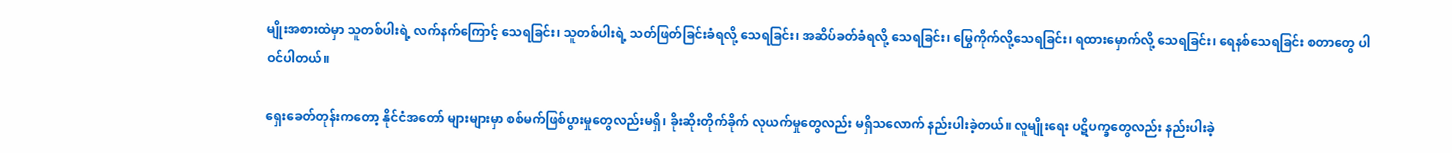မျိုးအစားထဲမှာ သူတစ်ပါးရဲ့ လက်နက်ကြောင့် သေရခြင်း၊ သူတစ်ပါးရဲ့ သတ်ဖြတ်ခြင်းခံရလို့ သေရခြင်း၊ အဆိပ်ခတ်ခံရလို့ သေရခြင်း၊ မြွေကိုက်လို့သေရခြင်း၊ ရထားမှောက်လို့ သေရခြင်း၊ ရေနစ်သေရခြင်း စတာတွေ ပါဝင်ပါတယ်။

ရှေး‌ခေတ်တုန်းကတော့ နိုင်ငံအတော် များများမှာ စစ်မက်ဖြစ်ပွားမှုတွေလည်းမရှိ၊ ခိုးဆိုးတိုက်ခိုက် လုယက်မှုတွေလည်း မရှိသလောက် နည်းပါးခဲ့တယ်။ လူမျိုးရေး ပဋိပက္ခတွေလည်း နည်းပါးခဲ့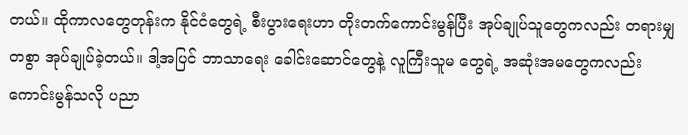တယ်။ ထိုကာလတွေတုန်းက နိုင်ငံတွေရဲ့ စီးပွားရေးဟာ တိုးတက်ကောင်းမွန်ပြီး အုပ်ချုပ်သူတွေကလည်း တရားမျှတစွာ အုပ်ချုပ်ခဲ့တယ်။ ဒါ့အပြင် ဘာသာရေး ခေါင်းဆောင်တွေနဲ့ လူကြီးသူမ တွေရဲ့ အဆုံးအမတွေကလည်း ကောင်းမွန်သလို ပညာ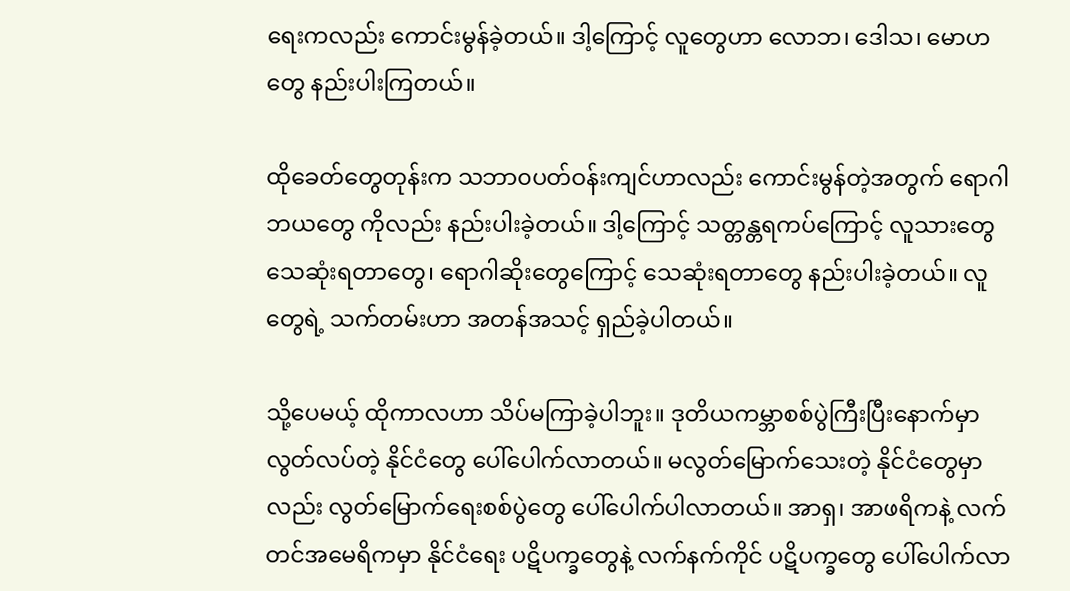ရေးကလည်း ကောင်းမွန်ခဲ့တယ်။ ဒါ့ကြောင့် လူတွေဟာ လောဘ၊ ဒေါသ၊ မောဟတွေ နည်းပါးကြတယ်။

ထိုခေတ်တွေတုန်းက သဘာ၀ပတ်ဝန်းကျင်ဟာလည်း ကောင်းမွန်တဲ့အတွက် ရောဂါဘယတွေ ကိုလည်း နည်းပါးခဲ့တယ်။ ဒါ့ကြောင့် သတ္တန္တရကပ်ကြောင့် လူသားတွေ သေဆုံးရတာတွေ၊ ရောဂါဆိုးတွေကြောင့် သေဆုံးရတာတွေ နည်းပါးခဲ့တယ်။ လူတွေရဲ့ သက်တမ်းဟာ အတန်အသင့် ရှည်ခဲ့ပါတယ်။

သို့ပေမယ့် ထိုကာလဟာ သိပ်မကြာခဲ့ပါဘူး။ ဒုတိယကမ္ဘာစစ်ပွဲကြီးပြီးနောက်မှာ လွတ်လပ်တဲ့ နိုင်ငံတွေ ပေါ်ပေါက်လာတယ်။ မလွတ်မြောက်သေးတဲ့ နိုင်ငံတွေမှာလည်း လွတ်မြောက်ရေးစစ်ပွဲတွေ ပေါ်ပေါက်ပါလာတယ်။ အာရှ၊ အာဖရိကနဲ့ လက်တင်အမေရိကမှာ နိုင်ငံရေး ပဋိပက္ခတွေနဲ့ လက်နက်ကိုင် ပဋိပက္ခတွေ ပေါ်ပေါက်လာ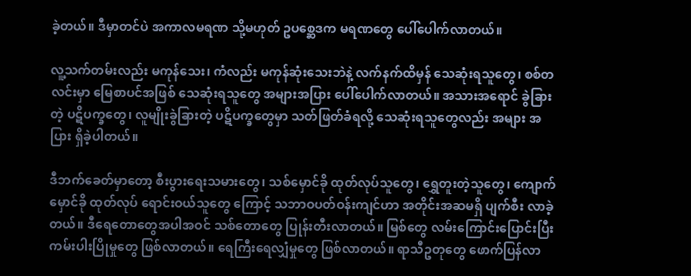ခဲ့တယ်။ ဒီမှာတင်ပဲ အကာလမရဏ သို့မဟုတ် ဥပ‌စ္ဆေဒက မရဏတွေ ပေါ်ပေါက်လာတယ်။

လူ့သက်တမ်းလည်း မကုန်သေး၊ ကံလည်း မကုန်ဆုံးသေးဘဲနဲ့ လက်နက်ထိမှန် သေဆုံးရသူတွေ၊ စစ်တလင်းမှာ မြေစာပင်အဖြစ် သေဆုံးရသူတွေ အများအပြား ပေါ်ပေါက်လာတယ်။ အသားအရောင် ခွဲခြားတဲ့ ပဋိပက္ခတွေ၊ လူမျိုးခွဲခြားတဲ့ ပဋိပက္ခတွေမှာ သတ်ဖြတ်ခံရလို့ သေဆုံးရသူတွေလည်း အများ အပြား ရှိခဲ့ပါတယ်။

ဒီဘက်ခေတ်မှာတော့ စီးပွားရေးသမားတွေ၊ သစ်မှောင်ခို ထုတ်လုပ်သူတွေ၊ ရွှေတူးတဲ့သူတွေ၊ ကျောက်မှောင်ခို ထုတ်လုပ် ရောင်းဝယ်သူတွေ ကြောင့် သဘာဝပတ်ဝန်းကျင်ဟာ အတိုင်းအဆမရှိ ပျက်စီး လာခဲ့တယ်။ ဒီရေတောတွေအပါအဝင် သစ်တောတွေ ပြုန်းတီးလာတယ်။ မြစ်တွေ လမ်းကြောင်းပြောင်းပြီး ကမ်းပါးပြိုမှုတွေ ဖြစ်လာတယ်။ ရေကြီးရေလျှံမှုတွေ ဖြစ်လာတယ်။ ရာသီဥတုတွေ ဖောက်ပြန်လာ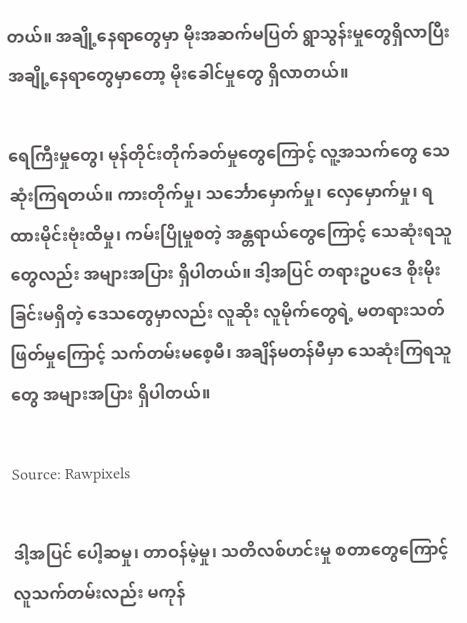တယ်။ အချို့နေရာတွေမှာ မိုးအဆက်မပြတ် ရွာသွန်းမှုတွေရှိလာပြီး အချို့နေရာတွေမှာတော့ မိုးခေါင်မှုတွေ ရှိလာတယ်။

ရေကြီးမှုတွေ၊ မုန်တိုင်းတိုက်ခတ်မှုတွေကြောင့် လူ့အသက်တွေ သေဆုံးကြရတယ်။ ကားတိုက်မှု၊ သင်္ဘောမှောက်မှု၊ လှေမှောက်မှု၊ ရထားမိုင်းဗုံးထိမှု၊ ကမ်းပြိုမှုစတဲ့ အန္တရာယ်တွေကြောင့် သေဆုံးရသူတွေလည်း အများအပြား ရှိပါတယ်။ ဒါ့အပြင် တရားဥပဒေ စိုးမိုးခြင်းမရှိတဲ့ ဒေသတွေမှာလည်း လူဆိုး လူမိုက်တွေရဲ့ မတရားသတ်ဖြတ်မှုကြောင့် သက်တမ်းမစေ့မီ၊ အချိန်မတန်မီမှာ သေဆုံးကြရသူတွေ အများအပြား ရှိပါတယ်။

Source: Rawpixels

ဒါ့အပြင် ပေါ့ဆမှု၊ တာဝန်မဲ့မှု၊ သတိလစ်ဟင်းမှု စတာတွေကြောင့် လူသက်တမ်းလည်း မကုန်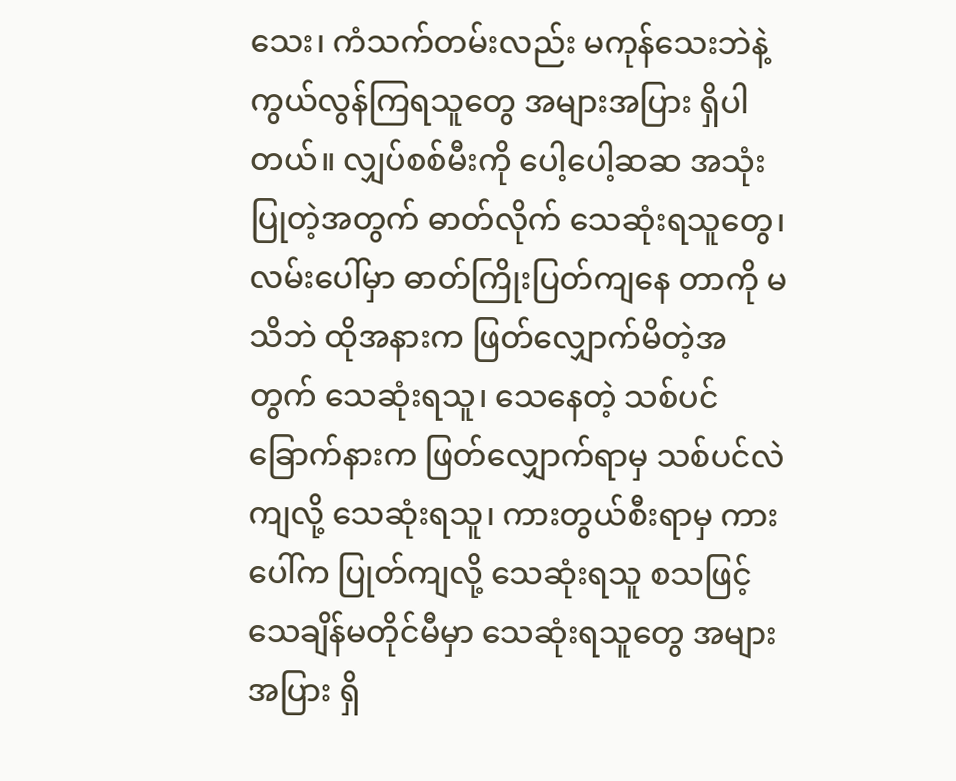သေး၊ ကံသက်တမ်းလည်း မကုန်သေးဘဲနဲ့ ကွယ်လွန်ကြရသူတွေ အများအပြား ရှိပါတယ်။ လျှပ်စစ်မီးကို ပေါ့ပေါ့ဆဆ အသုံးပြုတဲ့အတွက် ဓာတ်လိုက် သေဆုံးရသူတွေ၊ လမ်းပေါ်မှာ ဓာတ်ကြိုးပြတ်ကျနေ တာကို မသိဘဲ ထိုအနားက ဖြတ်လျှောက်မိတဲ့အတွက် သေဆုံးရသူ၊ သေနေတဲ့ သစ်ပင်ခြောက်နားက ဖြတ်လျှောက်ရာမှ သစ်ပင်လဲကျလို့ သေဆုံးရသူ၊ ကားတွယ်စီးရာမှ ကားပေါ်က ပြုတ်ကျလို့ သေဆုံးရသူ စသဖြင့် သေချိန်မတိုင်မီမှာ သေဆုံးရသူတွေ အများအပြား ရှိ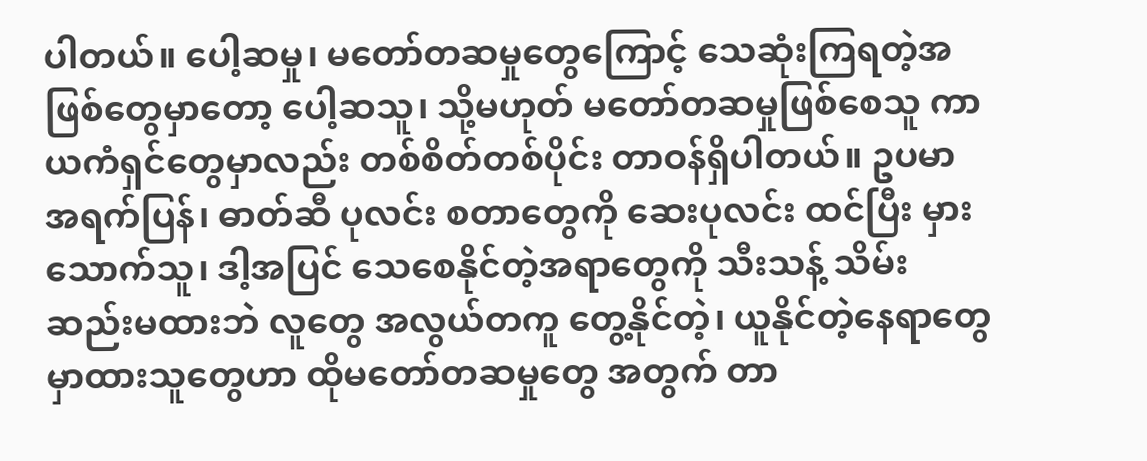ပါတယ်။ ပေါ့ဆမှု၊ မတော်တဆမှုတွေကြောင့် သေဆုံးကြရတဲ့အဖြစ်တွေမှာတော့ ပေါ့ဆသူ၊ သို့မဟုတ် မတော်တဆမှုဖြစ်စေသူ ကာယကံရှင်တွေမှာလည်း တစ်စိတ်တစ်ပိုင်း တာဝန်ရှိပါတယ်။ ဥပမာ အရက်ပြန်၊ ဓာတ်ဆီ ပုလင်း စတာတွေကို ဆေးပုလင်း ထင်ပြီး မှားသောက်သူ၊ ဒါ့အပြင် သေစေနိုင်တဲ့အရာတွေကို သီးသန့် သိမ်းဆည်းမထားဘဲ လူတွေ အလွယ်တကူ တွေ့နိုင်တဲ့၊ ယူနိုင်တဲ့နေရာတွေမှာထားသူတွေဟာ ထိုမတော်တဆမှုတွေ အတွက် တာ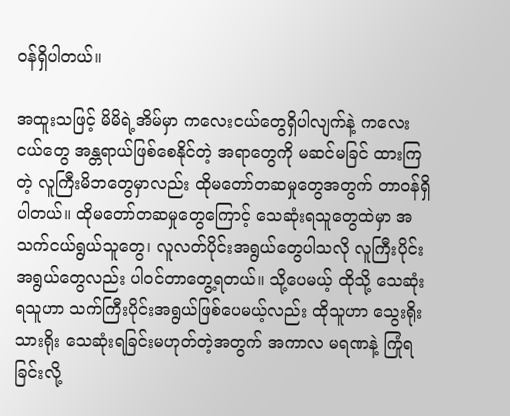ဝန်ရှိပါတယ်။

အထူးသဖြင့် မိမိရဲ့အိမ်မှာ ကလေးငယ်တွေရှိပါလျက်နဲ့ ကလေးငယ်တွေ အန္တရာယ်ဖြစ်စေနိုင်တဲ့ အရာတွေကို မဆင်မခြင် ထားကြတဲ့ လူကြီးမိဘတွေမှာလည်း ထိုမတော်တဆမှုတွေအတွက် တာဝန်ရှိပါတယ်။ ထိုမတော်တဆမှုတွေကြောင့် သေဆုံးရသူတွေထဲမှာ အသက်ငယ်ရွယ်သူတွေ၊ လူလတ်ပိုင်းအရွယ်တွေပါသလို လူကြီးပိုင်းအရွယ်တွေလည်း ပါဝင်တာတွေ့ရတယ်။ သို့ပေမယ့် ထိုသို့ သေဆုံးရသူဟာ သက်ကြီးပိုင်းအရွယ်ဖြစ်ပေမယ့်လည်း ထိုသူဟာ သွေးရိုးသားရိုး သေဆုံးရခြင်းမဟုတ်တဲ့အတွက် အကာလ မရဏနဲ့ ကြုံရခြင်းလို့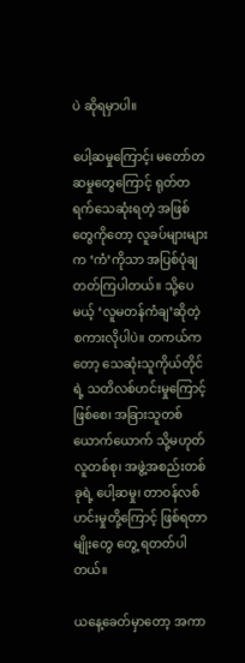ပဲ ဆိုရမှာပါ။

ပေါ့ဆမှုကြောင့်၊ မတော်တဆမှုတွေကြောင့် ရုတ်တရက်သေဆုံးရတဲ့ အဖြစ်တွေကိုတော့ လူခပ်များများက ‘ကံ’ကိုသာ အပြစ်ပုံချ တတ်ကြပါတယ်။ သို့ပေမယ့် ‘လူမတန်ကံချ’ဆိုတဲ့ စကားလိုပါပဲ။ တကယ်ကတော့ သေဆုံးသူကိုယ်တိုင်ရဲ့ သတိလစ်ဟင်းမှုကြောင့်ဖြစ်စေ၊ အခြားသူတစ်ယောက်ယောက် သို့မဟုတ် လူတစ်စု၊ အဖွဲ့အစည်းတစ်ခုရဲ့ ပေါ့ဆမှု၊ တာဝန်လစ်ဟင်းမှုတို့ကြောင့် ဖြစ်ရတာမျိုးတွေ တွေ့ ရတတ်ပါတယ်။

ယနေ့ခေတ်မှာတော့ အကာ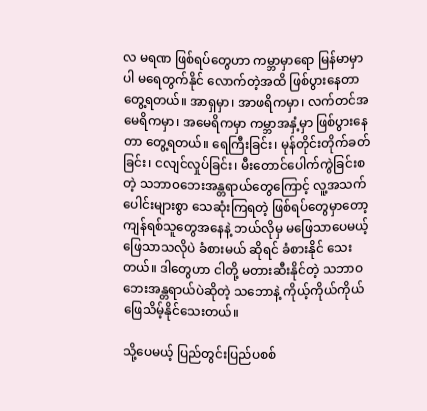လ မရဏ ဖြစ်ရပ်တွေဟာ ကမ္ဘာမှာရော မြန်မာမှာပါ မရေတွက်နိုင် လောက်တဲ့အထိ ဖြစ်ပွားနေတာ တွေ့ရတယ်။ အာရှမှာ၊ အာဖရိကမှာ၊ လက်တင်အမေရိကမှာ၊ အမေရိကမှာ ကမ္ဘာအနှံ့မှာ ဖြစ်ပွားနေတာ တွေ့ရတယ်။ ရေကြီးခြင်း၊ မုန်တိုင်းတိုက်ခတ်ခြင်း၊ ငလျင်လှုပ်ခြင်း၊ မီးတောင်ပေါက်ကွဲခြင်းစတဲ့ သဘာ၀ဘေးအန္တရာယ်တွေကြောင့် လူ့အသက်ပေါင်းများစွာ သေဆုံးကြရတဲ့ ဖြစ်ရပ်တွေမှာတော့ ကျန်ရစ်သူတွေအနေနဲ့ ဘယ်လိုမှ မဖြေသာပေမယ့် ဖြေသာသလိုပဲ ခံစားမယ် ဆိုရင် ခံစားနိုင် သေးတယ်။ ဒါတွေဟာ ငါတို့ မတားဆီးနိုင်တဲ့ သဘာဝဘေးအန္တရာယ်ပဲဆိုတဲ့ သဘောနဲ့ ကိုယ့်ကိုယ်ကိုယ် ဖြေသိမ့်နိုင်သေးတယ်။

သို့ပေမယ့် ပြည်တွင်းပြည်ပစစ်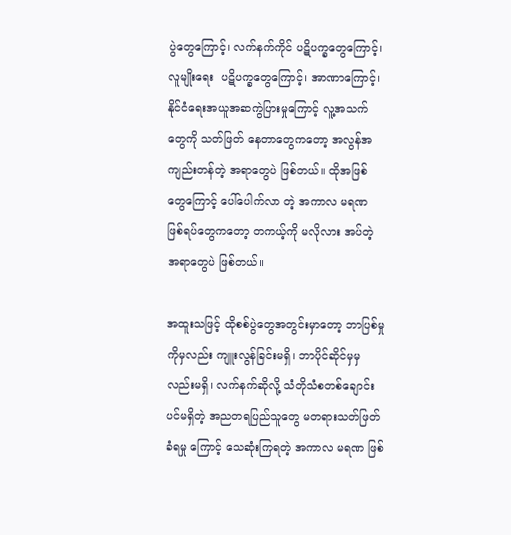ပွဲတွေကြောင့်၊ လက်နက်ကိုင် ပဋိပက္ခတွေကြောင့်၊ လူမျိုးရေး  ပဋိပက္ခတွေကြောင့်၊ အာဏာကြောင့်၊ နိုင်ငံရေးအယူအဆကွဲပြားမှုကြောင့် လူ့အသက်တွေကို သတ်ဖြတ် နေတာတွေကတော့ အလွန်အကျည်းတန်တဲ့ အရာတွေပဲ ဖြစ်တယ်။ ထိုအဖြစ်တွေကြောင့် ပေါ်ပေါက်လာ တဲ့ အကာလ မရဏ ဖြစ်ရပ်တွေကတော့ တကယ့်ကို မလိုလား အပ်တဲ့ အရာတွေပဲ ဖြစ်တယ်။

အထူးသဖြင့် ထိုစစ်ပွဲတွေအတွင်းမှာတော့ ဘာပြစ်မှုကိုမှလည်း ကျူးလွန်ခြင်းမရှိ၊ ဘာပိုင်ဆိုင်မှမှ လည်းမရှိ၊ လက်နက်ဆိုလို့ သံတိုသံစတစ်ချောင်းပင်မရှိတဲ့ အညတရပြည်သူတွေ မတရားသတ်ဖြတ်ခံရမှု ကြောင့် သေဆုံးကြရတဲ့ အကာလ မရဏ ဖြစ်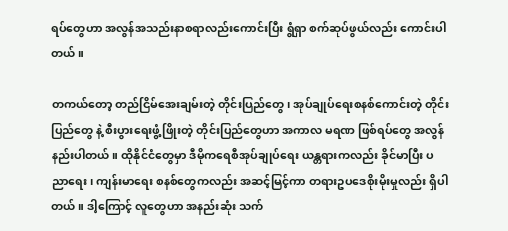ရပ်တွေဟာ အလွန်အသည်းနာစရာလည်းကောင်းပြီး ရွံရှာ စက်ဆုပ်ဖွယ်လည်း ကောင်းပါတယ်။

တကယ်တော့ တည်ငြိမ်အေးချမ်းတဲ့ တိုင်းပြည်တွေ၊ အုပ်ချုပ်ရေးစနစ်ကောင်းတဲ့ တိုင်းပြည်တွေ နဲ့ စီးပွားရေးဖွံ့ဖြိုးတဲ့ တိုင်းပြည်‌တွေဟာ အကာလ မရဏ ဖြစ်ရပ်တွေ အလွန်နည်းပါတယ်။ ထိုနိုင်ငံတွေမှာ ဒီမိုကရေစီအုပ်ချုပ်ရေး ယန္တရားကလည်း ခိုင်မာပြီး ပညာရေး၊ ကျန်းမာရေး စနစ်တွေကလည်း အဆင့်မြင့်ကာ တရားဥပဒေစိုးမိုးမှုလည်း ရှိပါတယ်။ ဒါ့ကြောင့် လူတွေဟာ အနည်းဆုံး သက်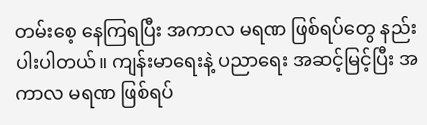တမ်းစေ့ နေကြရပြီး အကာလ မရဏ ဖြစ်ရပ်တွေ နည်းပါးပါတယ်။ ကျန်းမာရေးနဲ့ ပညာရေး အဆင့်မြင့်ပြီး အကာလ မရဏ ဖြစ်ရပ်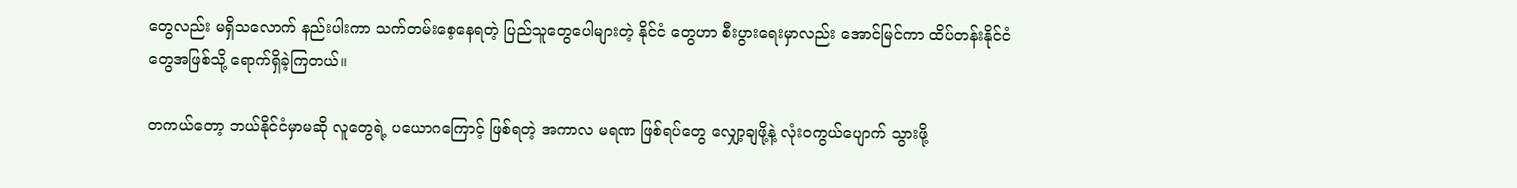တွေလည်း မရှိသလောက် နည်းပါးကာ သက်တမ်းစေ့နေရတဲ့ ပြည်သူတွေပေါများတဲ့ နိုင်ငံ တွေဟာ စီးပွားရေးမှာလည်း အောင်မြင်ကာ ထိပ်တန်းနိုင်ငံတွေအဖြစ်သို့ ရောက်ရှိခဲ့ကြတယ်။

တကယ်တော့ ဘယ်နိုင်ငံမှာမဆို လူတွေရဲ့ ပယောဂကြောင့် ဖြစ်ရတဲ့ အကာလ မရဏ ဖြစ်ရပ်တွေ လျှော့ချဖို့နဲ့ လုံး၀ကွယ်ပျောက် သွားဖို့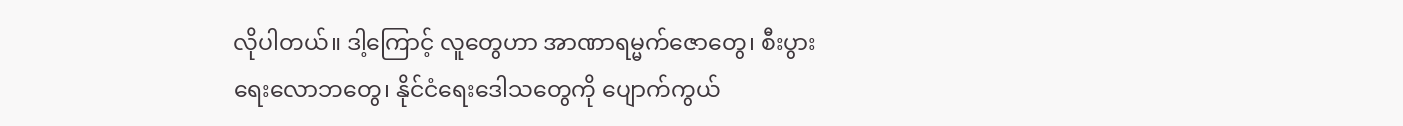လိုပါတယ်။ ဒါ့ကြောင့် လူတွေဟာ အာဏာရမ္မက်ဇောတွေ၊ စီးပွားရေးလောဘတွေ၊ နိုင်ငံရေးဒေါသတွေကို ပျောက်ကွယ်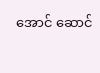အောင် ဆောင်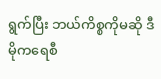ရွက်ပြီး ဘယ်ကိစ္စကိုမဆို ဒီမိုကရေစီ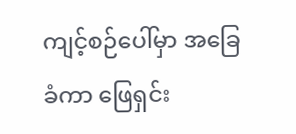ကျင့်စဉ်ပေါ်မှာ အခြေခံကာ ဖြေရှင်း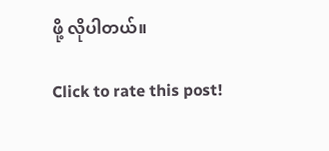ဖို့ လိုပါတယ်။

Click to rate this post!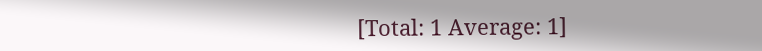[Total: 1 Average: 1]